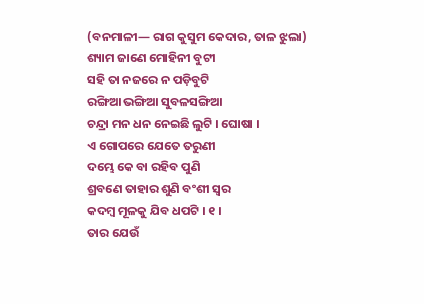(ବନମାଳୀ— ରାଗ କୁସୁମ କେଦାର, ତାଳ ଝୁଲା)
ଶ୍ୟାମ ଜାଣେ ମୋହିନୀ ବୁଟୀ
ସହି ତା ନଜରେ ନ ପଡ଼ିବୁଟି
ରଙ୍ଗିଆ ଭଙ୍ଗିଆ ସୁବଳସଙ୍ଗିଆ
ଚନ୍ଦ୍ରା ମନ ଧନ ନେଇଛି ଲୁଟି । ଘୋଷା ।
ଏ ଗୋପରେ ଯେତେ ତରୁଣୀ
ଦମ୍ଭେ କେ ବା ରହିବ ପୁଣି
ଶ୍ରବଣେ ତାହାର ଶୁଣି ବଂଶୀ ସ୍ୱର
କଦମ୍ବ ମୂଳକୁ ଯିବ ଧପଟି । ୧ ।
ତାର ଯେଉଁ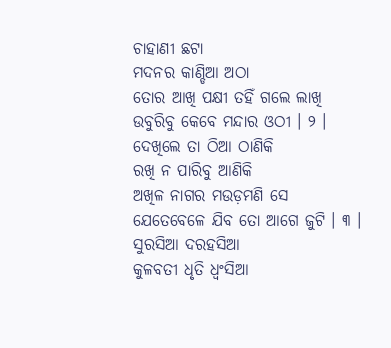ଚାହାଣୀ ଛଟା
ମଦନର କାଣ୍ଡିଆ ଅଠା
ତୋର ଆଖି ପକ୍ଷୀ ତହିଁ ଗଲେ ଲାଖି
ଉବୁରିବୁ କେବେ ମନ୍ଦାର ଓଠୀ । ୨ ।
ଦେଖିଲେ ତା ଠିଆ ଠାଣିକି
ରଖି ନ ପାରିବୁ ଆଣିକି
ଅଖିଳ ନାଗର ମଉଡ଼ମଣି ସେ
ଯେତେବେଳେ ଯିବ ତୋ ଆଗେ ଜୁଟି । ୩ ।
ସୁରସିଆ ଦରହସିଆ
କୁଳବତୀ ଧୃତି ଧ୍ୱଂସିଆ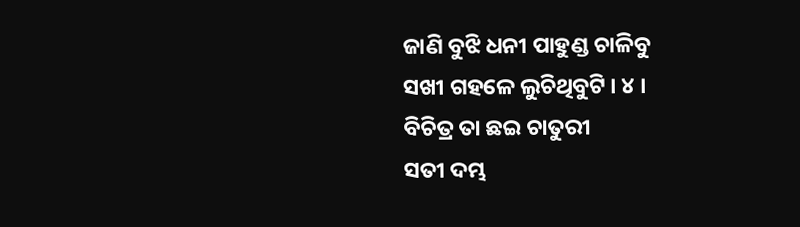ଜାଣି ବୁଝି ଧନୀ ପାହୁଣ୍ଡ ଚାଳିବୁ
ସଖୀ ଗହଳେ ଲୁଚିଥିବୁଟି । ୪ ।
ବିଚିତ୍ର ତା ଛଇ ଚାତୁରୀ
ସତୀ ଦମ୍ଭ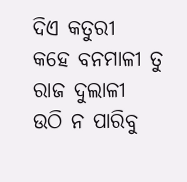ଦିଏ କତୁରୀ
କହେ ବନମାଳୀ ତୁ ରାଜ ଦୁଲାଳୀ
ଉଠି ନ ପାରିବୁ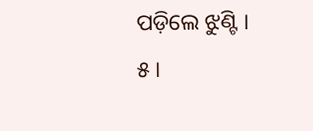ପଡ଼ିଲେ ଝୁଣ୍ଟି । ୫ ।